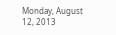Monday, August 12, 2013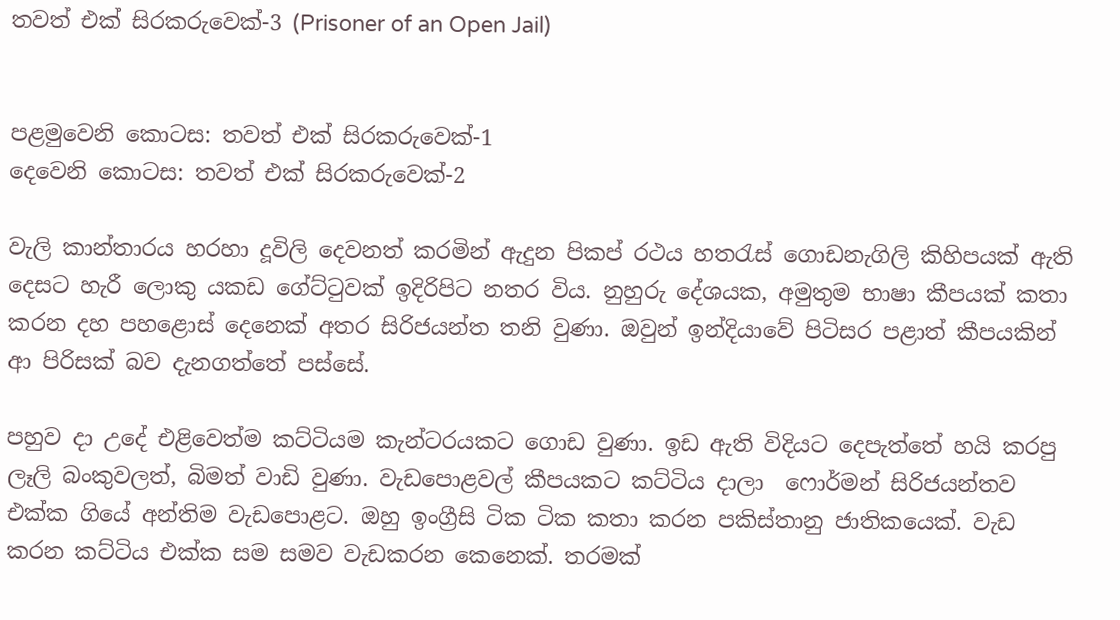තවත් එක් සිරකරුවෙක්-3 (Prisoner of an Open Jail)


පළමුවෙනි කොටස: තවත් එක් සිරකරුවෙක්-1
දෙවෙනි කොටස: තවත් එක් සිරකරුවෙක්-2

වැලි කාන්තාරය හරහා දූවිලි දෙවනත් කරමින් ඇදුන පිකප් රථය හතරැස් ගොඩනැගිලි කිහිපයක් ඇති දෙසට හැරී ලොකු යකඩ ගේට්ටුවක් ඉදිරිපිට නතර විය. නුහුරු දේශයක, අමුතුම භාෂා කීපයක් කතා කරන දහ පහළොස් දෙනෙක් අතර සිරිජයන්ත තනි වුණා. ඔවුන් ඉන්දියාවේ පිටිසර පළාත් කීපයකින් ආ පිරිසක් බව දැනගත්තේ පස්සේ.

පහුව දා උදේ එළිවෙත්ම කට්ටියම කැන්ටරයකට ගොඩ වුණා. ඉඩ ඇති විදියට දෙපැත්තේ හයි කරපු ලෑලි බංකුවලත්, බිමත් වාඩි වුණා. වැඩපොළවල් කීපයකට කට්ටිය දාලා  ෆොර්මන් සිරිජයන්තව එක්ක ගියේ අන්තිම වැඩපොළට. ඔහු ඉංග්‍රීසි ටික ටික කතා කරන පකිස්තානු ජාතිකයෙක්. වැඩ කරන කට්ටිය එක්ක සම සමව වැඩකරන කෙනෙක්. තරමක්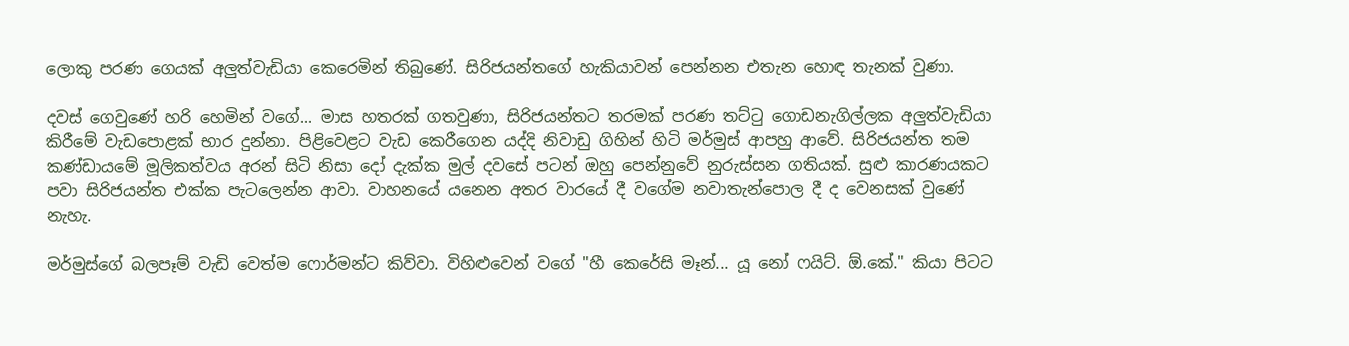ලොකු පරණ ගෙයක් අලුත්වැඩියා කෙරෙමින් තිබුණේ. සිරිජයන්තගේ හැකියාවන් පෙන්නන එතැන හොඳ තැනක් වුණා.

දවස් ගෙවුණේ හරි හෙමින් වගේ... මාස හතරක් ගතවුණා, සිරිජයන්තට තරමක් පරණ තට්ටු ගොඩනැගිල්ලක අලුත්වැඩියා කිරීමේ වැඩපොළක් භාර දුන්නා. පිළිවෙළට වැඩ කෙරීගෙන යද්දි නිවාඩු ගිහින් හිටි මර්මුස් ආපහු ආවේ. සිරිජයන්ත තම කණ්ඩායමේ මූලිකත්වය අරන් සිටි නිසා දෝ දැක්ක මුල් දවසේ පටන් ඔහු පෙන්නුවේ නුරුස්සන ගතියක්. සුළු කාරණයකට පවා සිරිජයන්ත එක්ක පැටලෙන්න ආවා. වාහනයේ යනෙන අතර වාරයේ දී වගේම නවාතැන්පොල දී ද වෙනසක් වුණේ නැහැ.

මර්මුස්ගේ බලපෑම් වැඩි වෙත්ම ෆොර්මන්ට කිව්වා. විහිළුවෙන් වගේ "හී කෙරේසි මෑන්... යූ නෝ ෆයිට්. ඕ.කේ." කියා පිටට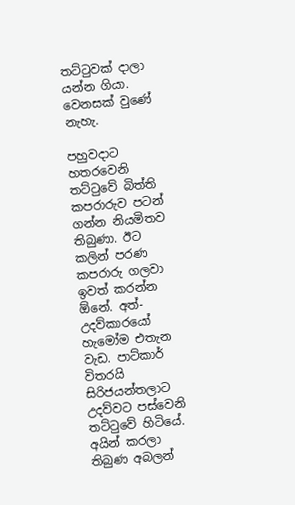තට්ටුවක් දාලා යන්න ගියා. වෙනසක් වුණේ නැහැ.

පහුවදාට හතරවෙනි තට්ටුවේ බිත්ති කපරාරුව පටන් ගන්න නියමිතව තිබුණා. ඊට කලින් පරණ කපරාරු ගලවා ඉවත් කරන්න ඕනේ. අත්-උදව්කාරයෝ හැමෝම එතැන වැඩ. පාට්කාර් විතරයි සිරිජයන්තලාට උදව්වට පස්වෙනි තට්ටුවේ හිටියේ. අයින් කරලා තිබුණ අබලන්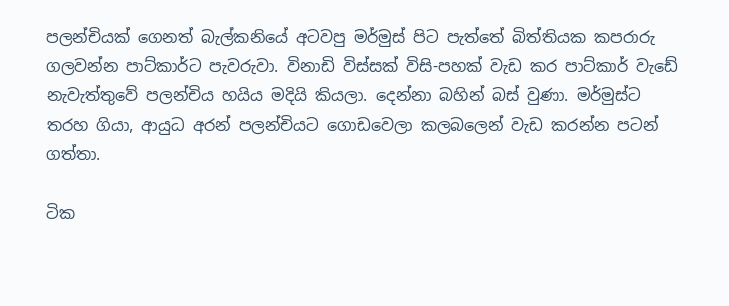පලන්චියක් ගෙනත් බැල්කනියේ අටවපු මර්මුස් පිට පැත්තේ බිත්තියක කපරාරු ගලවන්න පාට්කාර්ට පැවරුවා. විනාඩි විස්සක් විසි-පහක් වැඩ කර පාට්කාර් වැඩේ නැවැත්තුවේ පලන්චිය හයිය මදියි කියලා. දෙන්නා බහින් බස් වුණා. මර්මුස්ට තරහ ගියා, ආයුධ අරන් පලන්චියට ගොඩවෙලා කලබලෙන් වැඩ කරන්න පටන් ගත්තා.

ටික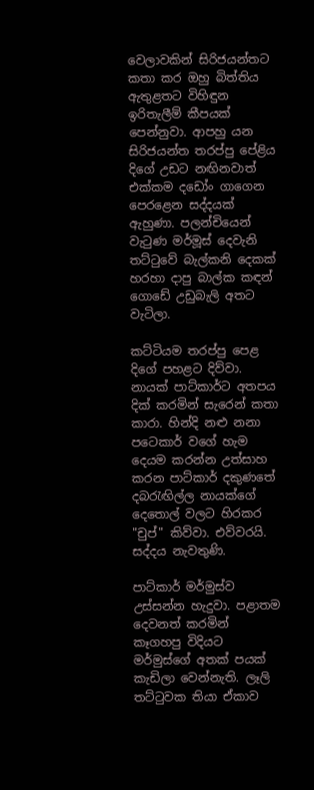වෙලාවකින් සිරිජයන්තට කතා කර ඔහු බිත්තිය ඇතුළතට විහිඳුන ඉරිතැලීම් කීපයක් පෙන්නුවා. ආපහු යන සිරිජයන්ත තරප්පු පේළිය දිගේ උඩට නඟිනවාත් එක්කම දඩෝං ගාගෙන පෙරළෙන සද්දයක් ඇහුණා. පලන්චියෙන් වැටුණ මර්මූස් දෙවැනි තට්ටුවේ බැල්කනි දෙකක් හරහා දාපු බාල්ක කඳන් ගොඩේ උඩුබැලි අතට වැටිලා.

කට්ටියම තරප්පු පෙළ දිගේ පහළට දිව්වා. නායක් පාට්කාර්ට අතපය දික් කරමින් සැරෙන් කතා කාරා. හින්දි නළු නනා පටෙකාර් වගේ හැම දෙයම කරන්න උත්සාහ කරන පාට්කාර් දකුණතේ දබරැඟිල්ල නායක්ගේ දෙතොල් වලට හිරකර "චුප්" කිව්වා. එව්වරයි. සද්දය නැවතුණි.

පාට්කාර් මර්මුස්ව උස්සන්න හැදුවා. පළාතම දෙවනත් කරමින් කෑගහපු විදියට මර්මුස්ගේ අතක් පයක් කැඩිලා වෙන්නැති. ලෑලි තට්ටුවක තියා ඒකාව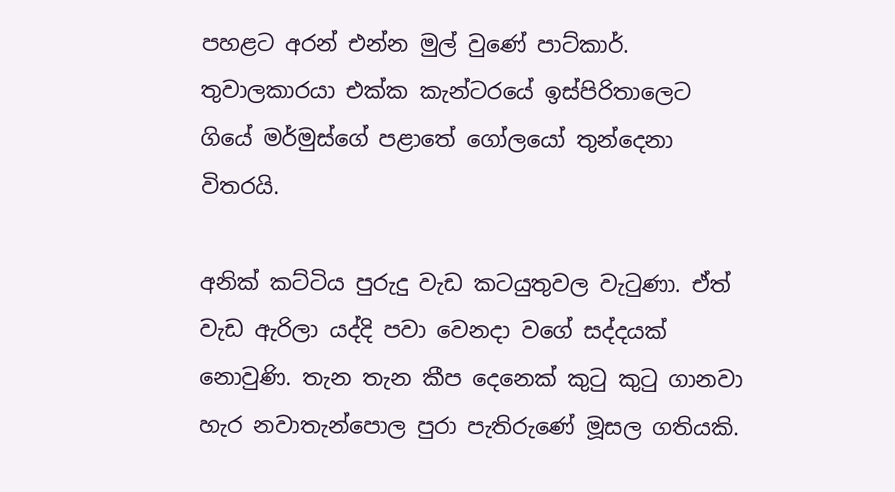පහළට අරන් එන්න මුල් වුණේ පාට්කාර්. තුවාලකාරයා එක්ක කැන්ටරයේ ඉස්පිරිතාලෙට ගියේ මර්මුස්ගේ පළාතේ ගෝලයෝ තුන්දෙනා විතරයි.

අනික් කට්ටිය පුරුදු වැඩ කටයුතුවල වැටුණා. ඒත් වැඩ ඇරිලා යද්දි පවා වෙනදා වගේ සද්දයක් නොවුණි. තැන තැන කීප දෙනෙක් කුටු කුටු ගානවා හැර නවාතැන්පොල පුරා පැතිරුණේ මූසල ගතියකි.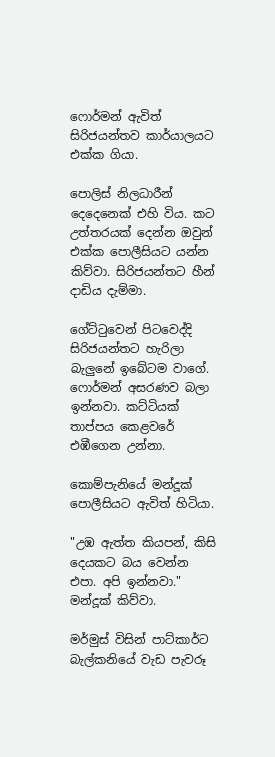ෆොර්මන් ඇවිත් සිරිජයන්තව කාර්යාලයට එක්ක ගියා.

පොලිස් නිලධාරීන් දෙදෙනෙක් එහි විය. කට උත්තරයක් දෙන්න ඔවුන් එක්ක පොලීසියට යන්න කිව්වා. සිරිජයන්තට හීන් දාඩිය දැම්මා.

ගේට්ටුවෙන් පිටවෙද්දි සිරිජයන්තට හැරිලා බැලුනේ ඉබේටම වාගේ. ෆොර්මන් අසරණව බලා ඉන්නවා. කට්ටියක් තාප්පය කෙළවරේ එඹීගෙන උන්නා.

කොම්පැනියේ මන්දූක් පොලීසියට ඇවිත් හිටියා.

"උඹ ඇත්ත කියපන්, කිසි දෙයකට බය වෙන්න එපා. අපි ඉන්නවා." මන්දූක් කිව්වා.

මර්මුස් විසින් පාට්කාර්ට බැල්කනියේ වැඩ පැවරූ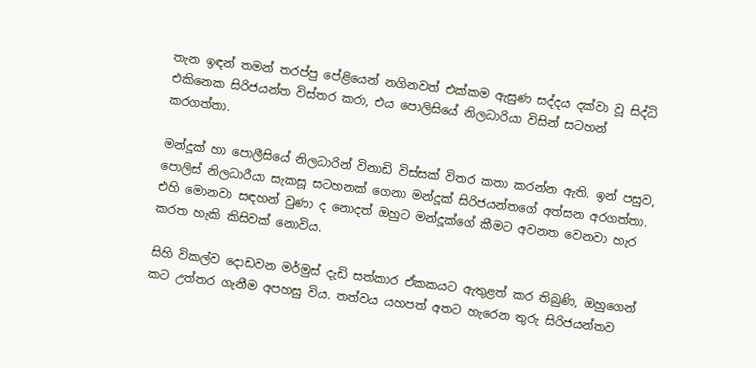තැන ඉඳන් තමන් තරප්පු පේළියෙන් නගිනවත් එක්කම ඇසුණ සද්දය දක්වා වූ සිද්ධි එකිනෙක සිරිජයන්ත විස්තර කරා, එය පොලිසියේ නිලධාරියා විසින් සටහන් කරගත්තා.

මන්දූක් හා පොලීසියේ නිලධාරින් විනාඩි විස්සක් විතර කතා කරන්න ඇති. ඉන් පසුව, පොලිස් නිලධාරීයා සැකසූ සටහනක් ගෙනා මන්දූක් සිරිජයන්තගේ අත්සන අරගත්තා. එහි මොනවා සඳහන් වුණා ද නොදත් ඔහුට මන්දූක්ගේ කීමට අවනත වෙනවා හැර කරත හැකි කිසිවක් නොවිය.

සිහි විකල්ව දොඩවන මර්මුස් දැඩි සත්කාර ඒකකයට ඇතුළත් කර තිබුණි, ඔහුගෙන් කට උත්තර ගැනීම අපහසු විය. තත්වය යහපත් අතට හැරෙන තුරු සිරිජයන්තව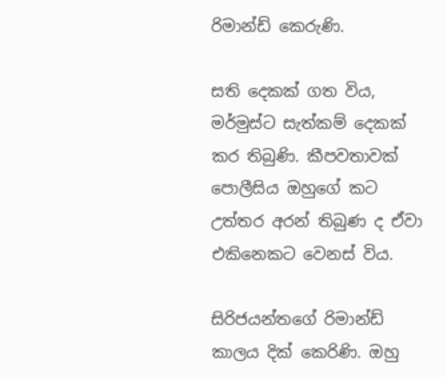රිමාන්ඩ් කෙරුණි.

සති දෙකක් ගත විය, මර්මුස්ට සැත්කම් දෙකක් කර තිබුණි. කීපවතාවක් පොලීසිය ඔහුගේ කට උත්තර අරන් තිබුණ ද ඒවා එකිනෙකට වෙනස් විය.

සිරිජයන්තගේ රිමාන්ඩ් කාලය දික් කෙරිණි. ඔහු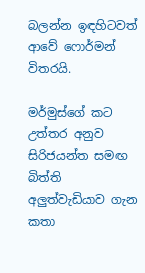බලන්න ඉඳහිටවත් ආවේ ෆොර්මන් විතරයි.

මර්මුස්ගේ කට උත්තර අනුව සිරිජයන්ත සමඟ බිත්ති අලුත්වැඩියාව ගැන කතා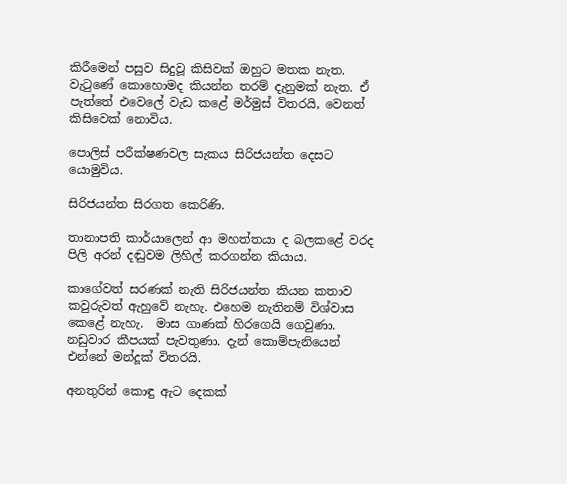කිරීමෙන් පසුව සිදුවූ කිසිවක් ඔහුට මතක නැත. වැටුණේ කොහොමද කියන්න තරම් දැනුමක් නැත. ඒ පැත්තේ එවෙලේ වැඩ කළේ මර්මුස් විතරයි, වෙනත් කිසිවෙක් නොවිය.

පොලිස් පරීක්ෂණවල සැකය සිරිජයන්ත දෙසට යොමුවිය.

සිරිජයන්ත සිරගත කෙරිණි.

තානාපති කාර්යාලෙන් ආ මහත්තයා ද බලකළේ වරද පිලි අරන් දඬුවම ලිහිල් කරගන්න කියාය.

කාගේවත් සරණක් නැති සිරිජයන්ත කියන කතාව කවුරුවත් ඇහුවේ නැහැ. එහෙම නැතිනම් විශ්වාස කෙළේ නැහැ.  මාස ගාණක් හිරගෙයි ගෙවුණා. නඩුවාර කීපයක් පැවතුණා. දැන් කොම්පැනියෙන් එන්නේ මන්දූක් විතරයි.

අනතුරින් කොඳු ඇට දෙකක්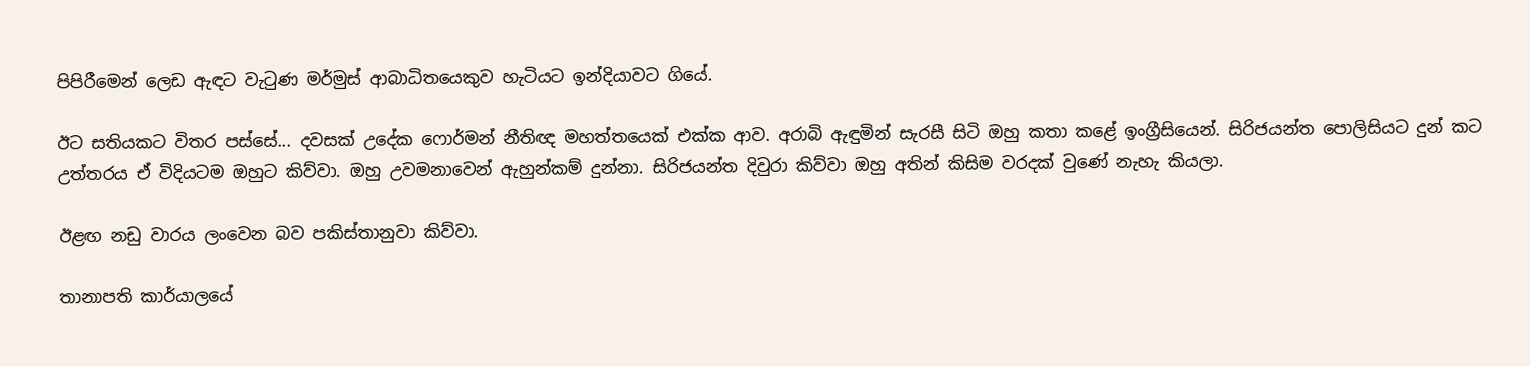පිපිරීමෙන් ලෙඩ ඇඳට වැටුණ මර්මුස් ආබාධිතයෙකුව හැටියට ඉන්දියාවට ගියේ.

ඊට සතියකට විතර පස්සේ... දවසක් උදේක ෆොර්මන් නීතිඥ මහත්තයෙක් එක්ක ආව. අරාබි ඇඳුමින් සැරසී සිටි ඔහු කතා කළේ ඉංග්‍රීසියෙන්. සිරිජයන්ත පොලිසියට දුන් කට උත්තරය ඒ විදියටම ඔහුට කිව්වා. ඔහු උවමනාවෙන් ඇහුන්කම් දුන්නා. සිරිජයන්ත දිවුරා කිව්වා ඔහු අතින් කිසිම වරදක් වුණේ නැහැ කියලා.

ඊළඟ නඩු වාරය ලංවෙන බව පකිස්තානුවා කිව්වා.

තානාපති කාර්යාලයේ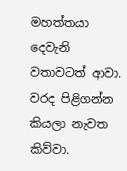මහත්තයා දෙවැනි වතාවටත් ආවා. වරද පිළිගන්න කියලා නැවත කිව්වා.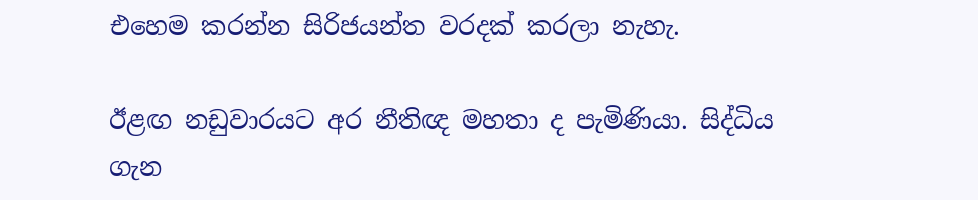එහෙම කරන්න සිරිජයන්ත වරදක් කරලා නැහැ.

ඊළඟ නඩුවාරයට අර නීතිඥ මහතා ද පැමිණියා. සිද්ධිය ගැන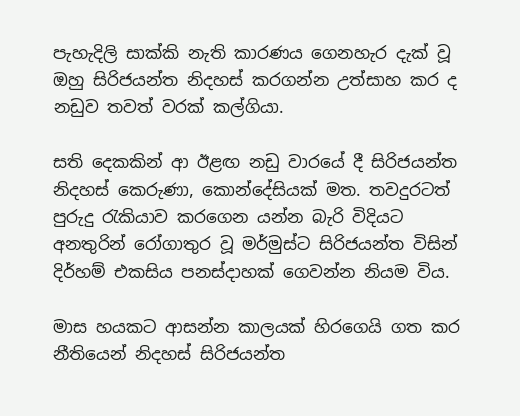පැහැදිලි සාක්කි නැති කාරණය ගෙනහැර දැක් වූ ඔහු සිරිජයන්ත නිදහස් කරගන්න උත්සාහ කර ද නඩුව තවත් වරක් කල්ගියා.

සති දෙකකින් ආ ඊළඟ නඩු වාරයේ දී සිරිජයන්ත නිදහස් කෙරුණා, කොන්දේසියක් මත. තවදුරටත් පුරුදු රැකියාව කරගෙන යන්න බැරි විදියට අනතුරින් රෝගාතුර වූ මර්මුස්ට සිරිජයන්ත විසින් දිර්හම් එකසිය පනස්දාහක් ගෙවන්න නියම විය.

මාස හයකට ආසන්න කාලයක් හිරගෙයි ගත කර නීතියෙන් නිදහස් සිරිජයන්ත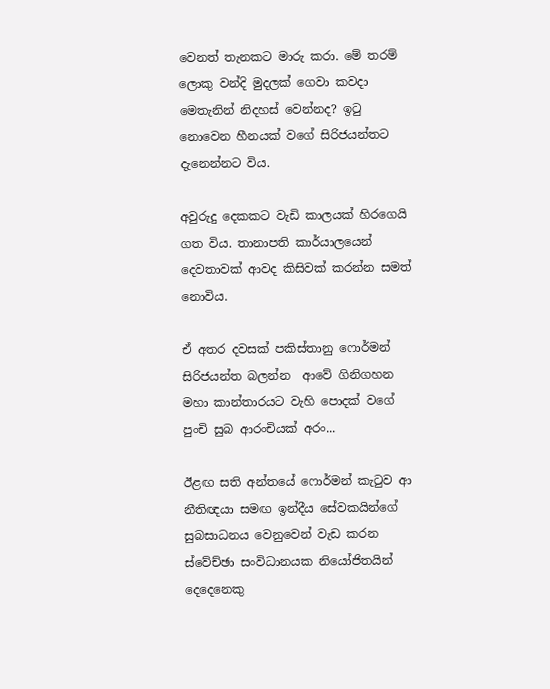වෙනත් තැනකට මාරු කරා. මේ තරම් ලොකු වන්දි මුදලක් ගෙවා කවදා මෙතැනින් නිදහස් වෙන්නද? ඉටු නොවෙන හීනයක් වගේ සිරිජයන්තට දැනෙන්නට විය.

අවුරුදු දෙකකට වැඩි කාලයක් හිරගෙයි ගත විය. තානාපති කාර්යාලයෙන් දෙවතාවක් ආවද කිසිවක් කරන්න සමත් නොවිය.

ඒ අතර දවසක් පකිස්තානු ෆොර්මන් සිරිජයන්ත බලන්න  ආවේ ගිනිගහන මහා කාන්තාරයට වැහි පොදක් වගේ පුංචි සුබ ආරංචියක් අරං...

ඊළඟ සති අන්තයේ ෆොර්මන් කැටුව ආ නීතිඥයා සමඟ ඉන්දීය සේවකයින්ගේ සුබසාධනය වෙනුවෙන් වැඩ කරන ස්වේච්ඡා සංවිධානයක නියෝජිතයින් දෙදෙනෙකු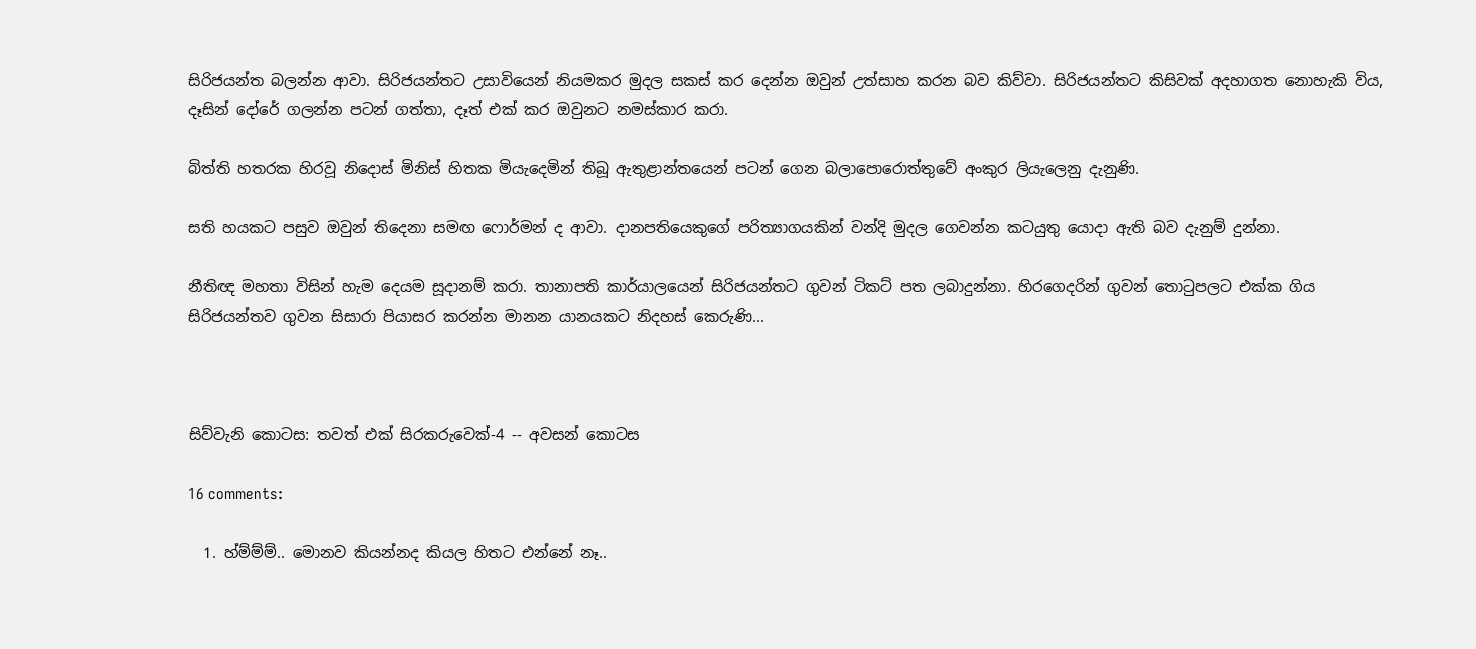සිරිජයන්ත බලන්න ආවා. සිරිජයන්තට උසාවියෙන් නියමකර මුදල සකස් කර දෙන්න ඔවුන් උත්සාහ කරන බව කිව්වා. සිරිජයන්තට කිසිවක් අදහාගත නොහැකි විය,  දෑසින් දෝරේ ගලන්න පටන් ගත්තා, දෑත් එක් කර ඔවුනට නමස්කාර කරා.

බිත්ති හතරක හිරවූ නිදොස් මිනිස් හිතක මියැදෙමින් තිබූ ඇතුළාන්තයෙන් පටන් ගෙන බලාපොරොත්තුවේ අංකුර ලියැලෙනු දැනුණි.

සති හයකට පසුව ඔවුන් තිදෙනා සමඟ ෆොර්මන් ද ආවා. දානපතියෙකුගේ පරිත්‍යාගයකින් වන්දි මුදල ගෙවන්න කටයුතු යොදා ඇති බව දැනුම් දුන්නා.

නීතිඥ මහතා විසින් හැම දෙයම සූදානම් කරා. තානාපති කාර්යාලයෙන් සිරිජයන්තට ගුවන් ටිකට් පත ලබාදුන්නා. හිරගෙදරින් ගුවන් තොටුපලට එක්ක ගිය සිරිජයන්තව ගුවන සිසාරා පියාසර කරන්න මානන යානයකට නිදහස් කෙරුණි...



සිව්වැනි කොටස: තවත් එක් සිරකරුවෙක්-4 -- අවසන් කොටස

16 comments:

  1. හ්ම්ම්ම්.. මොනව කියන්නද කියල හිතට එන්නේ නෑ..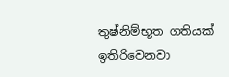තුෂ්නිම්භූත ගතියක් ඉතිරිවෙනවා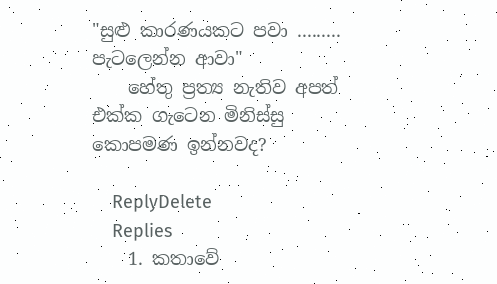"සුළු කාරණයකට පවා ......... පැටලෙන්න ආවා"
    හේතු ප්‍රත්‍ය නැතිව අපත් එක්ක ගැටෙන මිනිස්සු කොපමණ ඉන්නවද?

    ReplyDelete
    Replies
    1. කතාවේ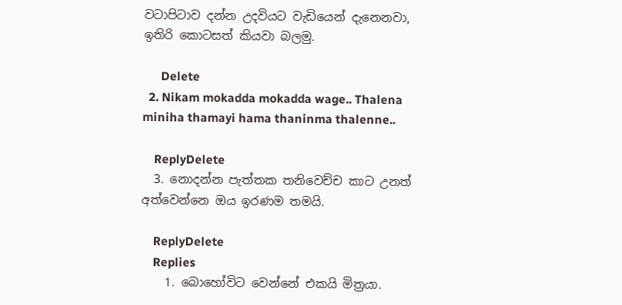වටාපිටාව දන්න උදවියට වැඩියෙන් දැනෙනවා, ඉතිරි කොටසත් කියවා බලමු.

      Delete
  2. Nikam mokadda mokadda wage.. Thalena miniha thamayi hama thaninma thalenne..

    ReplyDelete
  3. නොදන්න පැත්තක තනිවෙච්ච කාට උනත් අත්වෙන්නෙ ඔය ඉරණම තමයි.

    ReplyDelete
    Replies
    1. බොහෝවිට වෙන්නේ එකයි මිත්‍රයා.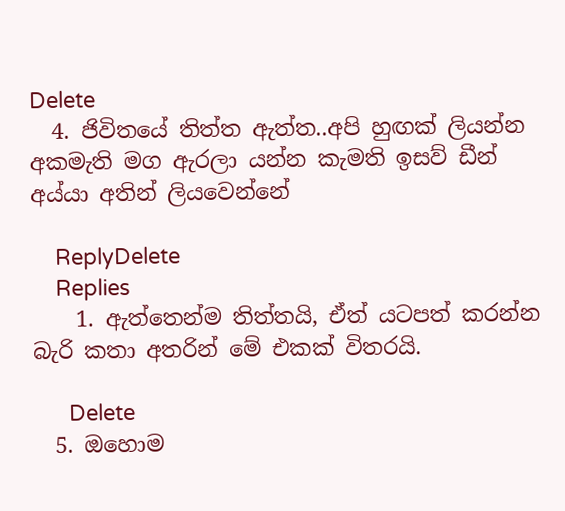Delete
  4. ජිවිතයේ තිත්ත ඇත්ත..අපි හුඟක් ලියන්න අකමැති මග ඇරලා යන්න කැමති ඉසව් ඩීන් අය්යා අතින් ලියවෙන්නේ

    ReplyDelete
    Replies
    1. ඇත්තෙන්ම තිත්තයි, ඒත් යටපත් කරන්න බැරි කතා අතරින් මේ එකක් විතරයි.

      Delete
  5. ඔහොම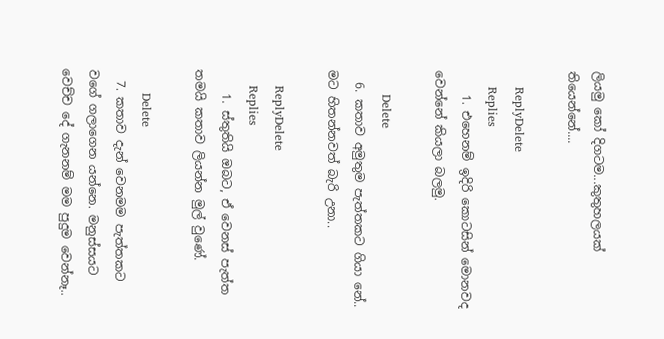ලියමු කෝ දිගටම...කුතුහල‍යක් තියෙන්නේ....

    ReplyDelete
    Replies
    1. එහෙනම් ඉදිරි කොටසින් මොනවද වෙන්නේ කියලා බලමු.

      Delete
  6. කතාව අමුතුම පැත්තකට ගියා නේ.. මට හිතන්නවත් බැරි උනා..

    ReplyDelete
    Replies
    1. ස්තුතියි ඔබට, ඒ වෙනස් පැත්ත තමයි කතාව ලියන්න මුල් වුණේ.

      Delete
  7. කතාව දැන් වෙනමම පැත්තකට වගේ ගලාගෙන යන්නෙ. මනුස්සයට වෙච්ච දේ ගැනනම් මම පුදුම වෙන්නෑ..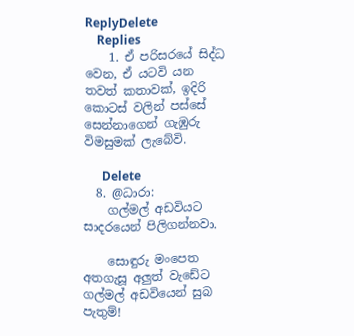ReplyDelete
    Replies
    1. ඒ පරිසරයේ සිද්ධ වෙන, ඒ යටවි යන තවත් කතාවක්, ඉදිරි කොටස් වලින් පස්සේ සෙන්නාගෙන් ගැඹුරු විමසුමක් ලැබේවි.

      Delete
  8. @ධාරා:
    ගල්මල් අඩවියට සාදරයෙන් පිලිගන්නවා.

    සොඳුරු මංපෙත අතගැසූ අලුත් වැඩේට ගල්මල් අඩවියෙන් සුබ පැතුම්!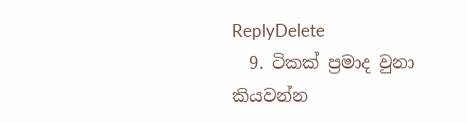ReplyDelete
  9. ටිකක් ප්‍රමාද වුනා කියවන්න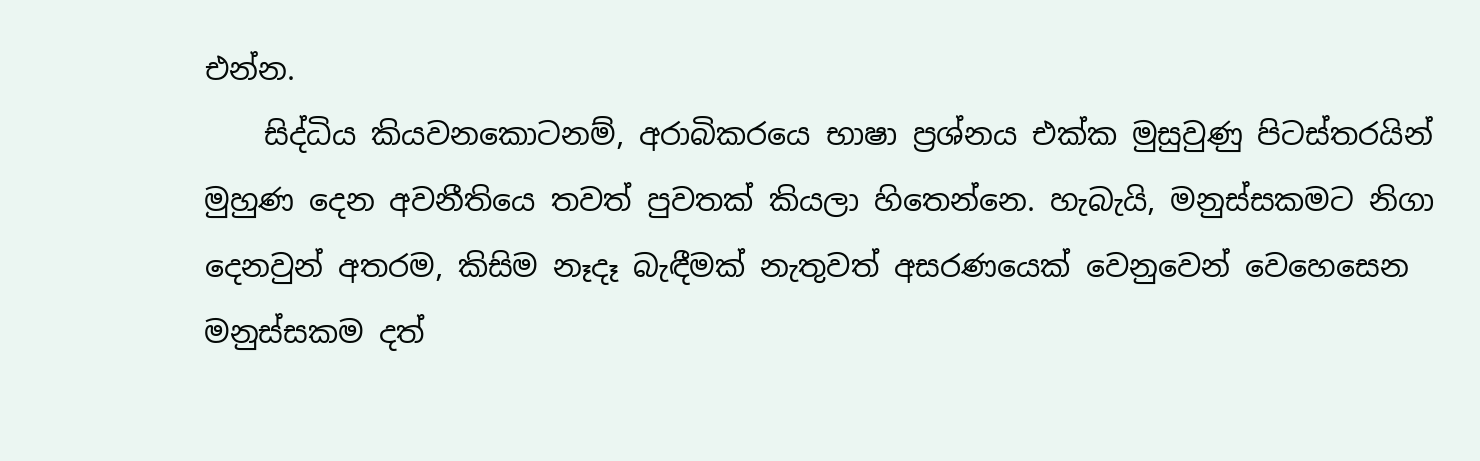එන්න.
    සිද්ධිය කියවනකොටනම්, අරාබිකරයෙ භාෂා ප්‍රශ්නය එක්ක මුසුවුණු පිටස්තරයින් මුහුණ දෙන අවනීතියෙ තවත් පුවතක් කියලා හිතෙන්නෙ. හැබැයි, මනුස්සකමට නිගා දෙනවුන් අතරම, කිසිම නෑදෑ බැඳීමක් නැතුවත් අසරණයෙක් වෙනුවෙන් වෙහෙසෙන මනුස්සකම දත්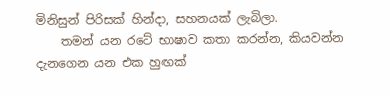මිනිසුන් පිරිසක් හින්දා, සහනයක් ලැබිලා.
    තමන් යන රටේ භාෂාව කතා කරන්න, කියවන්න දැනගෙන යන එක හුඟක්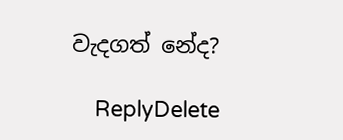වැදගත් නේද?

    ReplyDelete